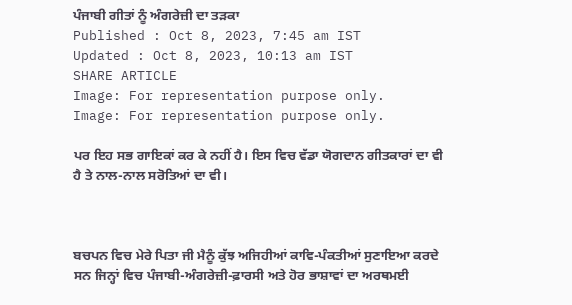ਪੰਜਾਬੀ ਗੀਤਾਂ ਨੂੰ ਅੰਗਰੇਜ਼ੀ ਦਾ ਤੜਕਾ
Published : Oct 8, 2023, 7:45 am IST
Updated : Oct 8, 2023, 10:13 am IST
SHARE ARTICLE
Image: For representation purpose only.
Image: For representation purpose only.

ਪਰ ਇਹ ਸਭ ਗਾਇਕਾਂ ਕਰ ਕੇ ਨਹੀਂ ਹੈ। ਇਸ ਵਿਚ ਵੱਡਾ ਯੋਗਦਾਨ ਗੀਤਕਾਰਾਂ ਦਾ ਵੀ ਹੈ ਤੇ ਨਾਲ-ਨਾਲ ਸਰੋਤਿਆਂ ਦਾ ਵੀ।



ਬਚਪਨ ਵਿਚ ਮੇਰੇ ਪਿਤਾ ਜੀ ਮੈਨੂੰ ਕੁੱਝ ਅਜਿਹੀਆਂ ਕਾਵਿ-ਪੰਕਤੀਆਂ ਸੁਣਾਇਆ ਕਰਦੇ ਸਨ ਜਿਨ੍ਹਾਂ ਵਿਚ ਪੰਜਾਬੀ-ਅੰਗਰੇਜ਼ੀ-ਫ਼ਾਰਸੀ ਅਤੇ ਹੋਰ ਭਾਸ਼ਾਵਾਂ ਦਾ ਅਰਥਮਈ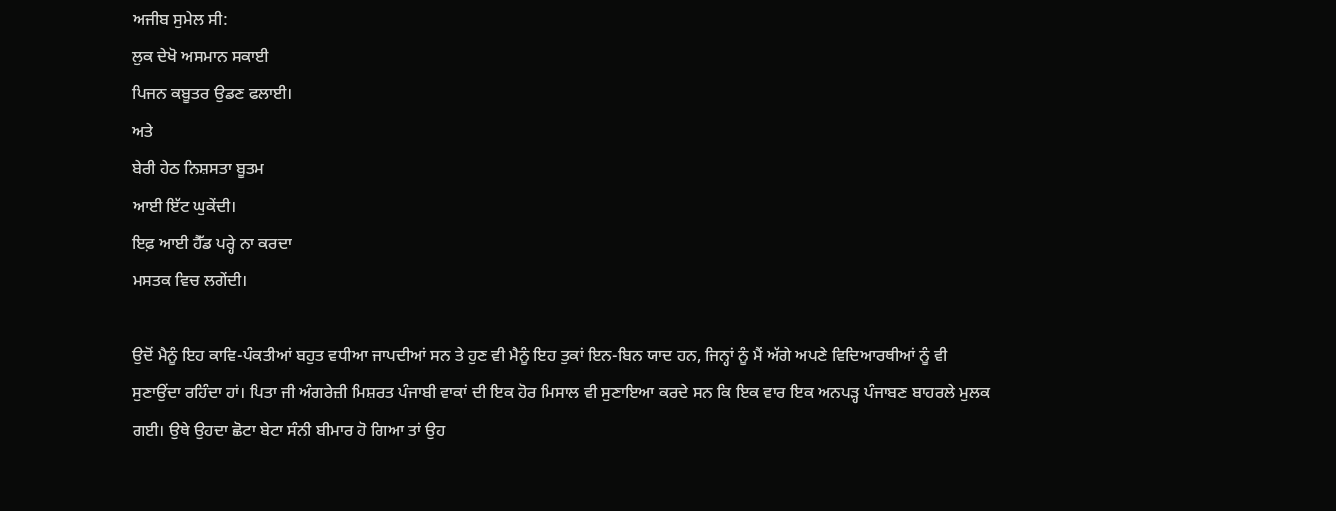ਅਜੀਬ ਸੁਮੇਲ ਸੀ:
ਲੁਕ ਦੇਖੋ ਅਸਮਾਨ ਸਕਾਈ
ਪਿਜਨ ਕਬੂਤਰ ਉਡਣ ਫਲਾਈ।
ਅਤੇ
ਬੇਰੀ ਹੇਠ ਨਿਸ਼ਸਤਾ ਬੂਤਮ
ਆਈ ਇੱਟ ਘੁਕੇਂਦੀ।
ਇਫ਼ ਆਈ ਹੈੱਡ ਪਰ੍ਹੇ ਨਾ ਕਰਦਾ
ਮਸਤਕ ਵਿਚ ਲਗੇਂਦੀ।

ਉਦੋਂ ਮੈਨੂੰ ਇਹ ਕਾਵਿ-ਪੰਕਤੀਆਂ ਬਹੁਤ ਵਧੀਆ ਜਾਪਦੀਆਂ ਸਨ ਤੇ ਹੁਣ ਵੀ ਮੈਨੂੰ ਇਹ ਤੁਕਾਂ ਇਨ-ਬਿਨ ਯਾਦ ਹਨ, ਜਿਨ੍ਹਾਂ ਨੂੰ ਮੈਂ ਅੱਗੇ ਅਪਣੇ ਵਿਦਿਆਰਥੀਆਂ ਨੂੰ ਵੀ ਸੁਣਾਉਂਦਾ ਰਹਿੰਦਾ ਹਾਂ। ਪਿਤਾ ਜੀ ਅੰਗਰੇਜ਼ੀ ਮਿਸ਼ਰਤ ਪੰਜਾਬੀ ਵਾਕਾਂ ਦੀ ਇਕ ਹੋਰ ਮਿਸਾਲ ਵੀ ਸੁਣਾਇਆ ਕਰਦੇ ਸਨ ਕਿ ਇਕ ਵਾਰ ਇਕ ਅਨਪੜ੍ਹ ਪੰਜਾਬਣ ਬਾਹਰਲੇ ਮੁਲਕ ਗਈ। ਉਥੇ ਉਹਦਾ ਛੋਟਾ ਬੇਟਾ ਸੰਨੀ ਬੀਮਾਰ ਹੋ ਗਿਆ ਤਾਂ ਉਹ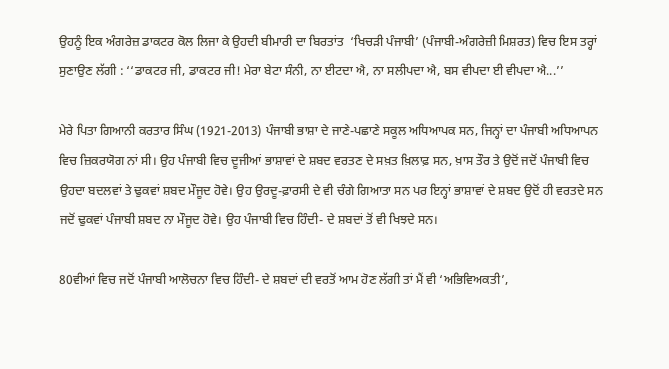ਉਹਨੂੰ ਇਕ ਅੰਗਰੇਜ਼ ਡਾਕਟਰ ਕੋਲ ਲਿਜਾ ਕੇ ਉਹਦੀ ਬੀਮਾਰੀ ਦਾ ਬਿਰਤਾਂਤ  ‘ਖਿਚੜੀ ਪੰਜਾਬੀ’ (ਪੰਜਾਬੀ-ਅੰਗਰੇਜ਼ੀ ਮਿਸ਼ਰਤ) ਵਿਚ ਇਸ ਤਰ੍ਹਾਂ ਸੁਣਾਉਣ ਲੱਗੀ : ‘‘ਡਾਕਟਰ ਜੀ, ਡਾਕਟਰ ਜੀ! ਮੇਰਾ ਬੇਟਾ ਸੰਨੀ, ਨਾ ਈਟਦਾ ਐ, ਨਾ ਸਲੀਪਦਾ ਐ, ਬਸ ਵੀਪਦਾ ਈ ਵੀਪਦਾ ਐ...’’

ਮੇਰੇ ਪਿਤਾ ਗਿਆਨੀ ਕਰਤਾਰ ਸਿੰਘ (1921-2013) ਪੰਜਾਬੀ ਭਾਸ਼ਾ ਦੇ ਜਾਣੇ-ਪਛਾਣੇ ਸਕੂਲ ਅਧਿਆਪਕ ਸਨ, ਜਿਨ੍ਹਾਂ ਦਾ ਪੰਜਾਬੀ ਅਧਿਆਪਨ ਵਿਚ ਜ਼ਿਕਰਯੋਗ ਨਾਂ ਸੀ। ਉਹ ਪੰਜਾਬੀ ਵਿਚ ਦੂਜੀਆਂ ਭਾਸ਼ਾਵਾਂ ਦੇ ਸ਼ਬਦ ਵਰਤਣ ਦੇ ਸਖ਼ਤ ਖ਼ਿਲਾਫ਼ ਸਨ, ਖ਼ਾਸ ਤੌਰ ਤੇ ਉਦੋਂ ਜਦੋਂ ਪੰਜਾਬੀ ਵਿਚ ਉਹਦਾ ਬਦਲਵਾਂ ਤੇ ਢੁਕਵਾਂ ਸ਼ਬਦ ਮੌਜੂਦ ਹੋਵੇ। ਉਹ ਉਰਦੂ-ਫ਼ਾਰਸੀ ਦੇ ਵੀ ਚੰਗੇ ਗਿਆਤਾ ਸਨ ਪਰ ਇਨ੍ਹਾਂ ਭਾਸ਼ਾਵਾਂ ਦੇ ਸ਼ਬਦ ਉਦੋਂ ਹੀ ਵਰਤਦੇ ਸਨ ਜਦੋਂ ਢੁਕਵਾਂ ਪੰਜਾਬੀ ਸ਼ਬਦ ਨਾ ਮੌਜੂਦ ਹੋਵੇ। ਉਹ ਪੰਜਾਬੀ ਵਿਚ ਹਿੰਦੀ- ਦੇ ਸ਼ਬਦਾਂ ਤੋਂ ਵੀ ਖਿਝਦੇ ਸਨ।

80ਵੀਆਂ ਵਿਚ ਜਦੋਂ ਪੰਜਾਬੀ ਆਲੋਚਨਾ ਵਿਚ ਹਿੰਦੀ- ਦੇ ਸ਼ਬਦਾਂ ਦੀ ਵਰਤੋਂ ਆਮ ਹੋਣ ਲੱਗੀ ਤਾਂ ਮੈਂ ਵੀ ‘ਅਭਿਵਿਅਕਤੀ’,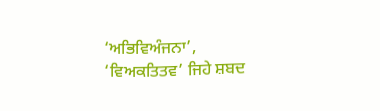‘ਅਭਿਵਿਅੰਜਨਾ’, ‘ਵਿਅਕਤਿਤਵ’ ਜਿਹੇ ਸ਼ਬਦ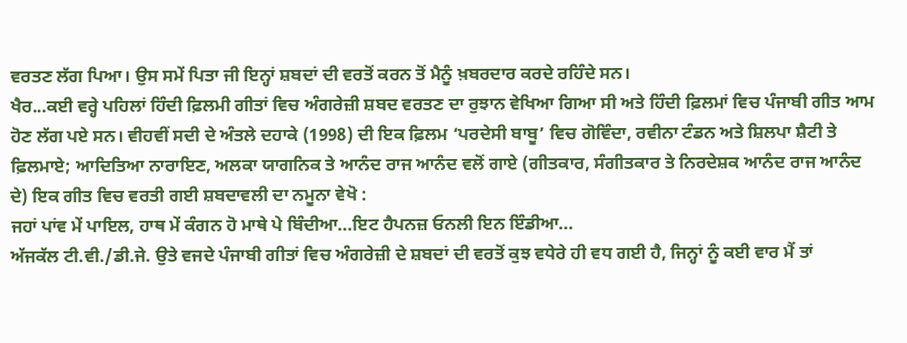ਵਰਤਣ ਲੱਗ ਪਿਆ। ਉਸ ਸਮੇਂ ਪਿਤਾ ਜੀ ਇਨ੍ਹਾਂ ਸ਼ਬਦਾਂ ਦੀ ਵਰਤੋਂ ਕਰਨ ਤੋਂ ਮੈਨੂੰ ਖ਼ਬਰਦਾਰ ਕਰਦੇ ਰਹਿੰਦੇ ਸਨ।
ਖੈਰ...ਕਈ ਵਰ੍ਹੇ ਪਹਿਲਾਂ ਹਿੰਦੀ ਫ਼ਿਲਮੀ ਗੀਤਾਂ ਵਿਚ ਅੰਗਰੇਜ਼ੀ ਸ਼ਬਦ ਵਰਤਣ ਦਾ ਰੁਝਾਨ ਵੇਖਿਆ ਗਿਆ ਸੀ ਅਤੇ ਹਿੰਦੀ ਫ਼ਿਲਮਾਂ ਵਿਚ ਪੰਜਾਬੀ ਗੀਤ ਆਮ ਹੋਣ ਲੱਗ ਪਏ ਸਨ। ਵੀਹਵੀਂ ਸਦੀ ਦੇ ਅੰਤਲੇ ਦਹਾਕੇ (1998) ਦੀ ਇਕ ਫ਼ਿਲਮ ‘ਪਰਦੇਸੀ ਬਾਬੂ’ ਵਿਚ ਗੋਵਿੰਦਾ, ਰਵੀਨਾ ਟੰਡਨ ਅਤੇ ਸ਼ਿਲਪਾ ਸ਼ੈਟੀ ਤੇ ਫ਼ਿਲਮਾਏ; ਆਦਿਤਿਆ ਨਾਰਾਇਣ, ਅਲਕਾ ਯਾਗਨਿਕ ਤੇ ਆਨੰਦ ਰਾਜ ਆਨੰਦ ਵਲੋਂ ਗਾਏ (ਗੀਤਕਾਰ, ਸੰਗੀਤਕਾਰ ਤੇ ਨਿਰਦੇਸ਼ਕ ਆਨੰਦ ਰਾਜ ਆਨੰਦ ਦੇ) ਇਕ ਗੀਤ ਵਿਚ ਵਰਤੀ ਗਈ ਸ਼ਬਦਾਵਲੀ ਦਾ ਨਮੂਨਾ ਵੇਖੋ :
ਜਹਾਂ ਪਾਂਵ ਮੇਂ ਪਾਇਲ, ਹਾਥ ਮੇਂ ਕੰਗਨ ਹੋ ਮਾਥੇ ਪੇ ਬਿੰਦੀਆ...ਇਟ ਹੈਪਨਜ਼ ਓਨਲੀ ਇਨ ਇੰਡੀਆ...
ਅੱਜਕੱਲ ਟੀ.ਵੀ./ਡੀ.ਜੇ. ਉਤੇ ਵਜਦੇ ਪੰਜਾਬੀ ਗੀਤਾਂ ਵਿਚ ਅੰਗਰੇਜ਼ੀ ਦੇ ਸ਼ਬਦਾਂ ਦੀ ਵਰਤੋਂ ਕੁਝ ਵਧੇਰੇ ਹੀ ਵਧ ਗਈ ਹੈ, ਜਿਨ੍ਹਾਂ ਨੂੰ ਕਈ ਵਾਰ ਮੈਂ ਤਾਂ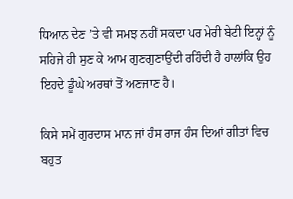ਧਿਆਨ ਦੇਣ ’ਤੇ ਵੀ ਸਮਝ ਨਹੀਂ ਸਕਦਾ ਪਰ ਮੇਰੀ ਬੇਟੀ ਇਨ੍ਹਾਂ ਨੂੰ ਸਹਿਜੇ ਹੀ ਸੁਣ ਕੇ ਆਮ ਗੁਣਗੁਣਾਉਂਦੀ ਰਹਿੰਦੀ ਹੈ ਹਾਲਾਂਕਿ ਉਹ ਇਹਦੇ ਡੂੰਘੇ ਅਰਥਾਂ ਤੋਂ ਅਣਜਾਣ ਹੈ।

ਕਿਸੇ ਸਮੇਂ ਗੁਰਦਾਸ ਮਾਨ ਜਾਂ ਹੰਸ ਰਾਜ ਹੰਸ ਦਿਆਂ ਗੀਤਾਂ ਵਿਚ ਬਹੁਤ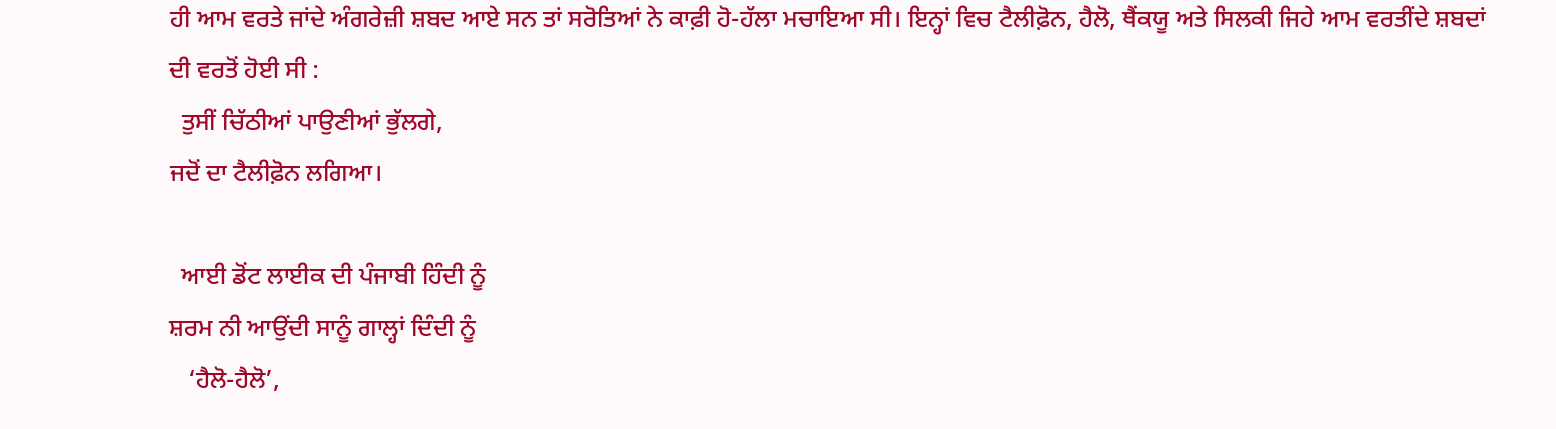ਹੀ ਆਮ ਵਰਤੇ ਜਾਂਦੇ ਅੰਗਰੇਜ਼ੀ ਸ਼ਬਦ ਆਏ ਸਨ ਤਾਂ ਸਰੋਤਿਆਂ ਨੇ ਕਾਫ਼ੀ ਹੋ-ਹੱਲਾ ਮਚਾਇਆ ਸੀ। ਇਨ੍ਹਾਂ ਵਿਚ ਟੈਲੀਫ਼ੋਨ, ਹੈਲੋ, ਥੈਂਕਯੂ ਅਤੇ ਸਿਲਕੀ ਜਿਹੇ ਆਮ ਵਰਤੀਂਦੇ ਸ਼ਬਦਾਂ ਦੀ ਵਰਤੋਂ ਹੋਈ ਸੀ :
  ਤੁਸੀਂ ਚਿੱਠੀਆਂ ਪਾਉਣੀਆਂ ਭੁੱਲਗੇ,
ਜਦੋਂ ਦਾ ਟੈਲੀਫ਼ੋਨ ਲਗਿਆ।

  ਆਈ ਡੋਂਟ ਲਾਈਕ ਦੀ ਪੰਜਾਬੀ ਹਿੰਦੀ ਨੂੰ
ਸ਼ਰਮ ਨੀ ਆਉਂਦੀ ਸਾਨੂੰ ਗਾਲ੍ਹਾਂ ਦਿੰਦੀ ਨੂੰ
   ‘ਹੈਲੋ-ਹੈਲੋ’,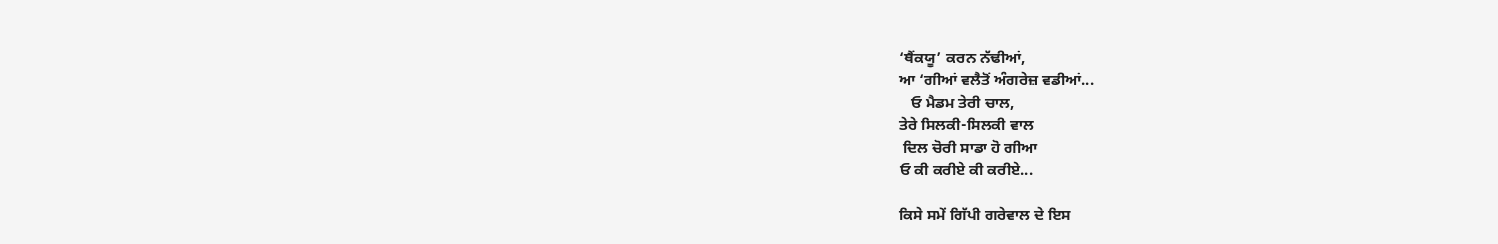‘ਥੈਂਕਯੂ’ ਕਰਨ ਨੱਢੀਆਂ,
ਆ ‘ਗੀਆਂ ਵਲੈਤੋਂ ਅੰਗਰੇਜ਼ ਵਡੀਆਂ...
   ਓ ਮੈਡਮ ਤੇਰੀ ਚਾਲ,
ਤੇਰੇ ਸਿਲਕੀ-ਸਿਲਕੀ ਵਾਲ
 ਦਿਲ ਚੋਰੀ ਸਾਡਾ ਹੋ ਗੀਆ
ਓ ਕੀ ਕਰੀਏ ਕੀ ਕਰੀਏ...

ਕਿਸੇ ਸਮੇਂ ਗਿੱਪੀ ਗਰੇਵਾਲ ਦੇ ਇਸ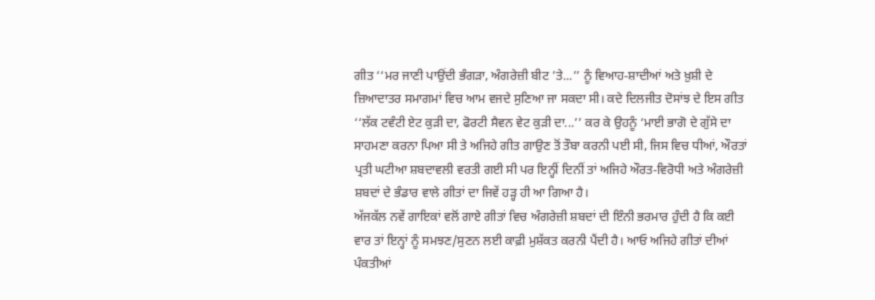ਗੀਤ ‘‘ਮਰ ਜਾਣੀ ਪਾਉਂਦੀ ਭੰਗੜਾ, ਅੰਗਰੇਜ਼ੀ ਬੀਟ ’ਤੇ...’’ ਨੂੰ ਵਿਆਹ-ਸ਼ਾਦੀਆਂ ਅਤੇ ਖ਼ੁਸ਼ੀ ਦੇ ਜ਼ਿਆਦਾਤਰ ਸਮਾਗਮਾਂ ਵਿਚ ਆਮ ਵਜਦੇ ਸੁਣਿਆ ਜਾ ਸਕਦਾ ਸੀ। ਕਦੇ ਦਿਲਜੀਤ ਦੋਸਾਂਝ ਦੇ ਇਸ ਗੀਤ ‘‘ਲੱਕ ਟਵੰਟੀ ਏਟ ਕੁੜੀ ਦਾ, ਫੋਰਟੀ ਸੈਵਨ ਵੇਟ ਕੁੜੀ ਦਾ...’’ ਕਰ ਕੇ ਉਹਨੂੰ ‘ਮਾਈ ਭਾਗੋ ਦੇ ਗੁੱਸੇ ਦਾ ਸਾਹਮਣਾ ਕਰਨਾ ਪਿਆ ਸੀ ਤੇ ਅਜਿਹੇ ਗੀਤ ਗਾਉਣ ਤੋਂ ਤੌਬਾ ਕਰਨੀ ਪਈ ਸੀ, ਜਿਸ ਵਿਚ ਧੀਆਂ, ਔਰਤਾਂ ਪ੍ਰਤੀ ਘਟੀਆ ਸ਼ਬਦਾਵਲੀ ਵਰਤੀ ਗਈ ਸੀ ਪਰ ਇਨ੍ਹੀਂ ਦਿਨੀਂ ਤਾਂ ਅਜਿਹੇ ਔਰਤ-ਵਿਰੋਧੀ ਅਤੇ ਅੰਗਰੇਜ਼ੀ ਸ਼ਬਦਾਂ ਦੇ ਭੰਡਾਰ ਵਾਲੇ ਗੀਤਾਂ ਦਾ ਜਿਵੇਂ ਹੜ੍ਹ ਹੀ ਆ ਗਿਆ ਹੈ।
ਅੱਜਕੱਲ ਨਵੇਂ ਗਾਇਕਾਂ ਵਲੋਂ ਗਾਏ ਗੀਤਾਂ ਵਿਚ ਅੰਗਰੇਜ਼ੀ ਸ਼ਬਦਾਂ ਦੀ ਇੰਨੀ ਭਰਮਾਰ ਹੁੰਦੀ ਹੈ ਕਿ ਕਈ ਵਾਰ ਤਾਂ ਇਨ੍ਹਾਂ ਨੂੰ ਸਮਝਣ/ਸੁਣਨ ਲਈ ਕਾਫ਼ੀ ਮੁਸ਼ੱਕਤ ਕਰਨੀ ਪੈਂਦੀ ਹੈ। ਆਓ ਅਜਿਹੇ ਗੀਤਾਂ ਦੀਆਂ ਪੰਕਤੀਆਂ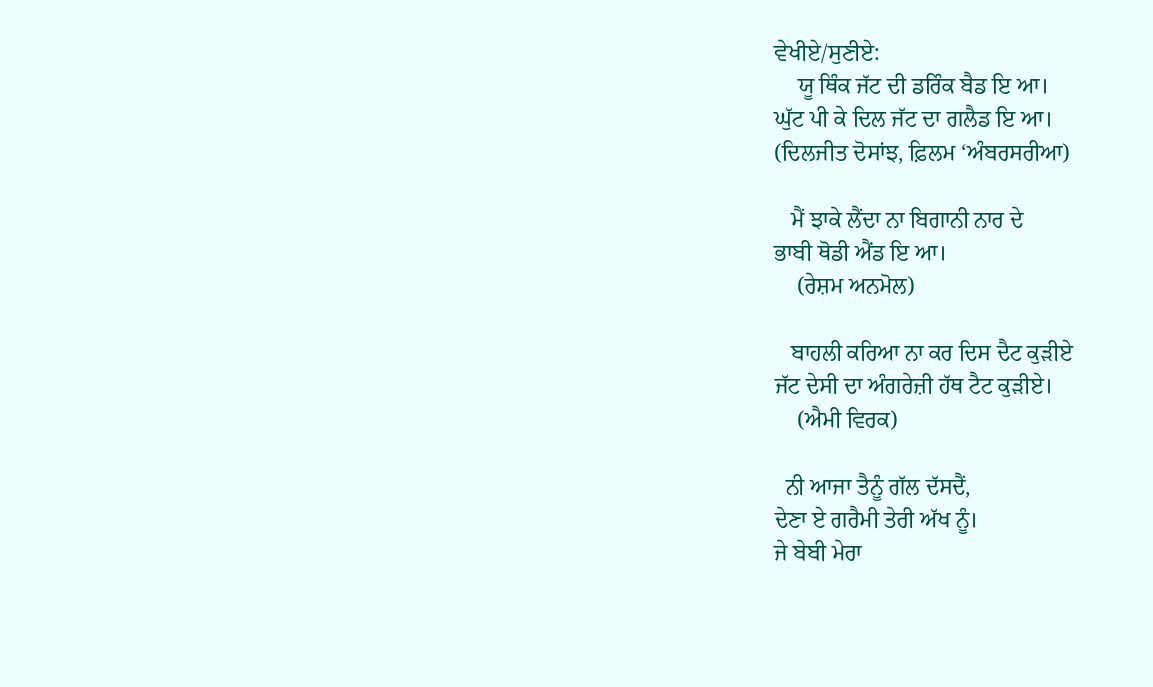ਵੇਖੀਏ/ਸੁਣੀਏ:
    ਯੂ ਥਿੰਕ ਜੱਟ ਦੀ ਡਰਿੰਕ ਬੈਡ ਇ ਆ।
ਘੁੱਟ ਪੀ ਕੇ ਦਿਲ ਜੱਟ ਦਾ ਗਲੈਡ ਇ ਆ।
(ਦਿਲਜੀਤ ਦੋਸਾਂਝ, ਫ਼ਿਲਮ ‘ਅੰਬਰਸਰੀਆ)

   ਮੈਂ ਝਾਕੇ ਲੈਂਦਾ ਨਾ ਬਿਗਾਨੀ ਨਾਰ ਦੇ
ਭਾਬੀ ਥੋਡੀ ਐਂਡ ਇ ਆ।
    (ਰੇਸ਼ਮ ਅਨਮੋਲ)

   ਬਾਹਲੀ ਕਰਿਆ ਨਾ ਕਰ ਦਿਸ ਦੈਟ ਕੁੜੀਏ
ਜੱਟ ਦੇਸੀ ਦਾ ਅੰਗਰੇਜ਼ੀ ਹੱਥ ਟੈਟ ਕੁੜੀਏ।
    (ਐਮੀ ਵਿਰਕ)

  ਨੀ ਆਜਾ ਤੈਨੂੰ ਗੱਲ ਦੱਸਦੈਂ,
ਦੇਣਾ ਏ ਗਰੈਮੀ ਤੇਰੀ ਅੱਖ ਨੂੰ।
ਜੇ ਬੇਬੀ ਮੇਰਾ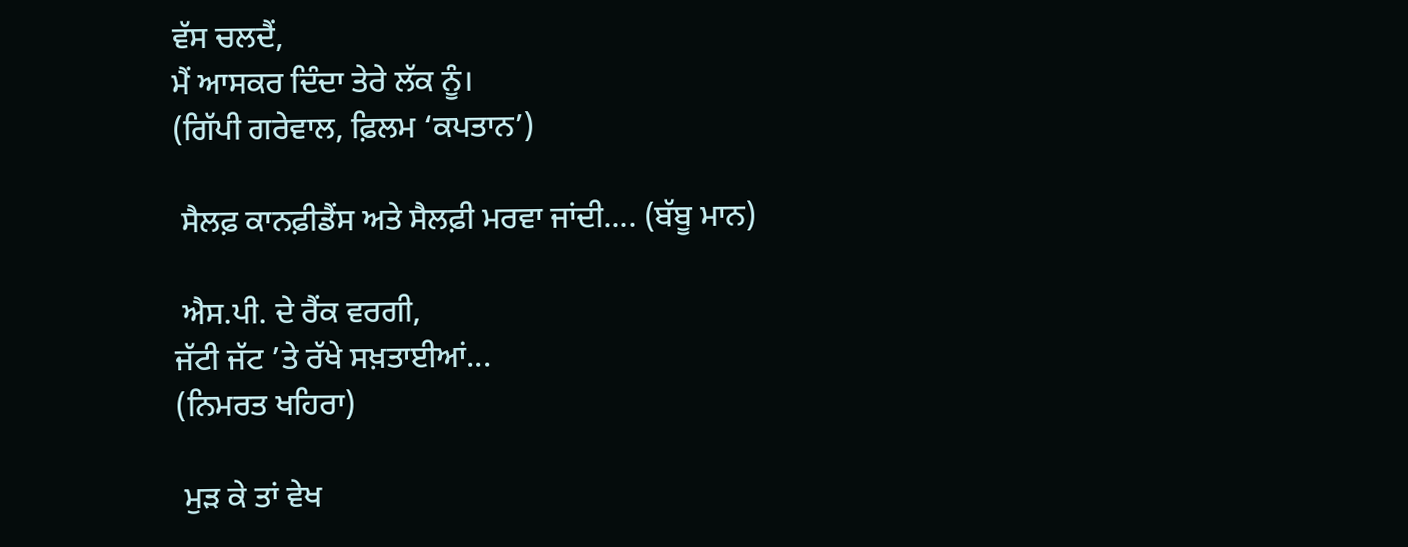ਵੱਸ ਚਲਦੈਂ,
ਮੈਂ ਆਸਕਰ ਦਿੰਦਾ ਤੇਰੇ ਲੱਕ ਨੂੰ।
(ਗਿੱਪੀ ਗਰੇਵਾਲ, ਫ਼ਿਲਮ ‘ਕਪਤਾਨ’)

 ਸੈਲਫ਼ ਕਾਨਫ਼ੀਡੈਂਸ ਅਤੇ ਸੈਲਫ਼ੀ ਮਰਵਾ ਜਾਂਦੀ.... (ਬੱਬੂ ਮਾਨ)

 ਐਸ.ਪੀ. ਦੇ ਰੈਂਕ ਵਰਗੀ,
ਜੱਟੀ ਜੱਟ ’ਤੇ ਰੱਖੇ ਸਖ਼ਤਾਈਆਂ...
(ਨਿਮਰਤ ਖਹਿਰਾ)

 ਮੁੜ ਕੇ ਤਾਂ ਵੇਖ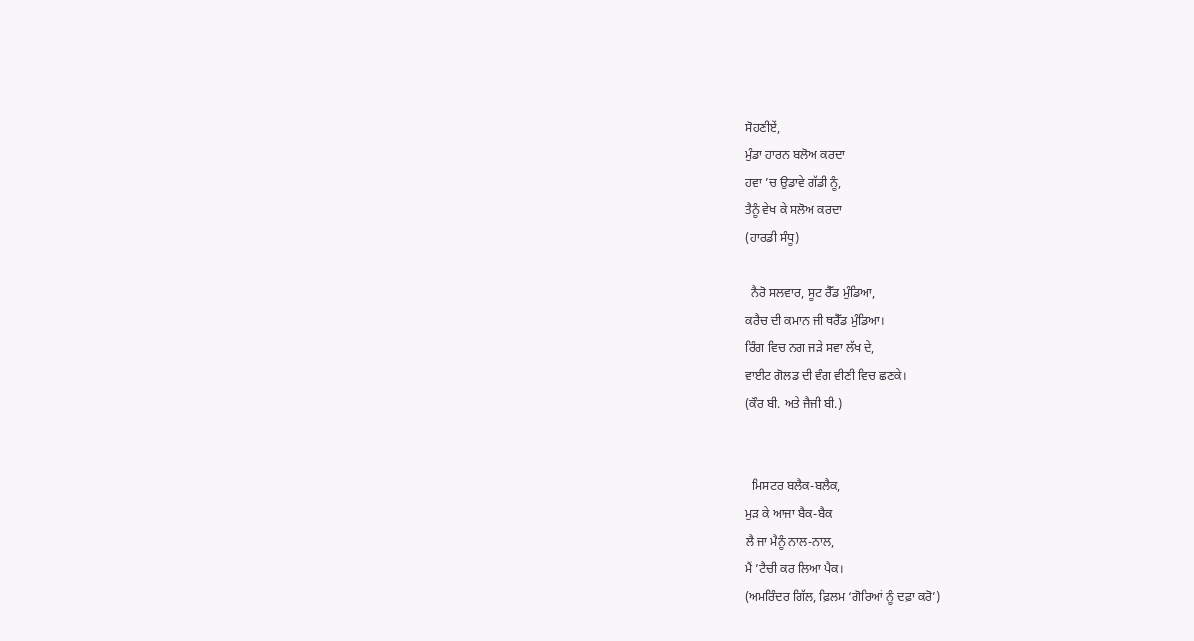ਸੋਹਣੀਏਂ,
ਮੁੰਡਾ ਹਾਰਨ ਬਲੋਅ ਕਰਦਾ
ਹਵਾ ’ਚ ਉਡਾਵੇ ਗੱਡੀ ਨੂੰ,
ਤੈਨੂੰ ਵੇਖ ਕੇ ਸਲੋਅ ਕਰਦਾ
(ਹਾਰਡੀ ਸੰਧੂ)

  ਨੈਰੋ ਸਲਵਾਰ, ਸੂਟ ਰੈੱਡ ਮੁੰਡਿਆ,
ਕਰੈਚ ਦੀ ਕਮਾਨ ਜੀ ਥਰੈੱਡ ਮੁੰਡਿਆ।
ਰਿੰਗ ਵਿਚ ਨਗ ਜੜੇ ਸਵਾ ਲੱਖ ਦੇ,
ਵਾਈਟ ਗੋਲਡ ਦੀ ਵੰਗ ਵੀਣੀ ਵਿਚ ਛਣਕੇ।
(ਕੌਰ ਬੀ. ਅਤੇ ਜੈਜੀ ਬੀ.)


  ਮਿਸਟਰ ਬਲੈਕ-ਬਲੈਕ,
ਮੁੜ ਕੇ ਆਜਾ ਬੈਕ-ਬੈਕ
ਲੈ ਜਾ ਮੈਨੂੰ ਨਾਲ-ਨਾਲ,
ਮੈਂ ’ਟੈਚੀ ਕਰ ਲਿਆ ਪੈਕ।
(ਅਮਰਿੰਦਰ ਗਿੱਲ, ਫ਼ਿਲਮ ‘ਗੋਰਿਆਂ ਨੂੰ ਦਫ਼ਾ ਕਰੋ’)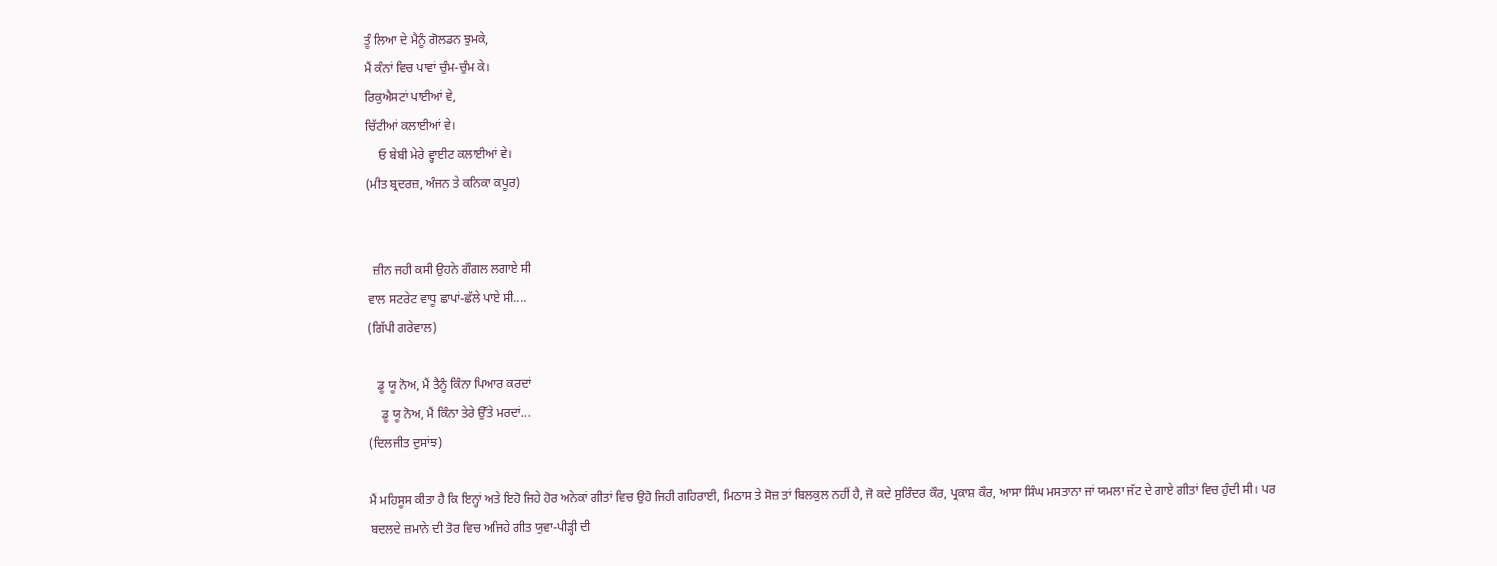ਤੂੰ ਲਿਆ ਦੇ ਮੈਨੂੰ ਗੋਲਡਨ ਝੁਮਕੇ,
ਮੈਂ ਕੰਨਾਂ ਵਿਚ ਪਾਵਾਂ ਚੁੰਮ-ਚੁੰਮ ਕੇ।
ਰਿਕੁਐਸਟਾਂ ਪਾਈਆਂ ਵੇ,
ਚਿੱਟੀਆਂ ਕਲਾਈਆਂ ਵੇ।
    ਓ ਬੇਬੀ ਮੇਰੇ ਵ੍ਹਾਈਟ ਕਲਾਈਆਂ ਵੇ।
(ਮੀਤ ਬ੍ਰਦਰਜ਼, ਅੰਜਨ ਤੇ ਕਨਿਕਾ ਕਪੂਰ)


  ਜ਼ੀਨ ਜਹੀ ਕਸੀ ਉਹਨੇ ਗੌਗਲ ਲਗਾਏ ਸੀ
ਵਾਲ ਸਟਰੇਟ ਵਾਧੂ ਛਾਪਾਂ-ਛੱਲੇ ਪਾਏ ਸੀ....
(ਗਿੱਪੀ ਗਰੇਵਾਲ)

   ਡੂ ਯੂ ਨੋਅ, ਮੈਂ ਤੈਨੂੰ ਕਿੰਨਾ ਪਿਆਰ ਕਰਦਾਂ
    ਡੂ ਯੂ ਨੋਅ, ਮੈਂ ਕਿੰਨਾ ਤੇਰੇ ਉੱਤੇ ਮਰਦਾਂ...
(ਦਿਲਜੀਤ ਦੁਸਾਂਝ)

ਮੈਂ ਮਹਿਸੂਸ ਕੀਤਾ ਹੈ ਕਿ ਇਨ੍ਹਾਂ ਅਤੇ ਇਹੋ ਜਿਹੇ ਹੋਰ ਅਨੇਕਾਂ ਗੀਤਾਂ ਵਿਚ ਉਹੋ ਜਿਹੀ ਗਹਿਰਾਈ, ਮਿਠਾਸ ਤੇ ਸੋਜ਼ ਤਾਂ ਬਿਲਕੁਲ ਨਹੀਂ ਹੈ, ਜੋ ਕਦੇ ਸੁਰਿੰਦਰ ਕੌਰ, ਪ੍ਰਕਾਸ਼ ਕੌਰ, ਆਸਾ ਸਿੰਘ ਮਸਤਾਨਾ ਜਾਂ ਯਮਲਾ ਜੱਟ ਦੇ ਗਾਏ ਗੀਤਾਂ ਵਿਚ ਹੁੰਦੀ ਸੀ। ਪਰ ਬਦਲਦੇ ਜ਼ਮਾਨੇ ਦੀ ਤੋਰ ਵਿਚ ਅਜਿਹੇ ਗੀਤ ਯੁਵਾ-ਪੀੜ੍ਹੀ ਦੀ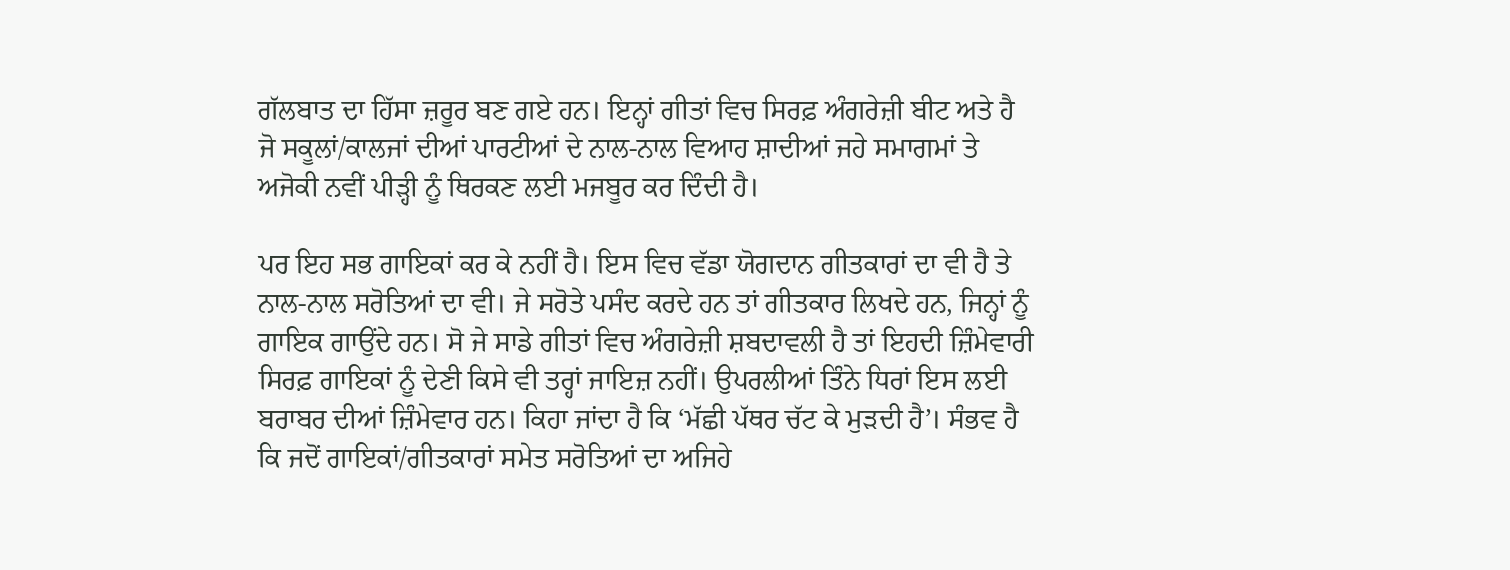ਗੱਲਬਾਤ ਦਾ ਹਿੱਸਾ ਜ਼ਰੂਰ ਬਣ ਗਏ ਹਨ। ਇਨ੍ਹਾਂ ਗੀਤਾਂ ਵਿਚ ਸਿਰਫ਼ ਅੰਗਰੇਜ਼ੀ ਬੀਟ ਅਤੇ ਹੈ ਜੋ ਸਕੂਲਾਂ/ਕਾਲਜਾਂ ਦੀਆਂ ਪਾਰਟੀਆਂ ਦੇ ਨਾਲ-ਨਾਲ ਵਿਆਹ ਸ਼ਾਦੀਆਂ ਜਹੇ ਸਮਾਗਮਾਂ ਤੇ ਅਜੋਕੀ ਨਵੀਂ ਪੀੜ੍ਹੀ ਨੂੰ ਥਿਰਕਣ ਲਈ ਮਜਬੂਰ ਕਰ ਦਿੰਦੀ ਹੈ।

ਪਰ ਇਹ ਸਭ ਗਾਇਕਾਂ ਕਰ ਕੇ ਨਹੀਂ ਹੈ। ਇਸ ਵਿਚ ਵੱਡਾ ਯੋਗਦਾਨ ਗੀਤਕਾਰਾਂ ਦਾ ਵੀ ਹੈ ਤੇ ਨਾਲ-ਨਾਲ ਸਰੋਤਿਆਂ ਦਾ ਵੀ। ਜੇ ਸਰੋਤੇ ਪਸੰਦ ਕਰਦੇ ਹਨ ਤਾਂ ਗੀਤਕਾਰ ਲਿਖਦੇ ਹਨ, ਜਿਨ੍ਹਾਂ ਨੂੰ ਗਾਇਕ ਗਾਉਂਦੇ ਹਨ। ਸੋ ਜੇ ਸਾਡੇ ਗੀਤਾਂ ਵਿਚ ਅੰਗਰੇਜ਼ੀ ਸ਼ਬਦਾਵਲੀ ਹੈ ਤਾਂ ਇਹਦੀ ਜ਼ਿੰਮੇਵਾਰੀ ਸਿਰਫ਼ ਗਾਇਕਾਂ ਨੂੰ ਦੇਣੀ ਕਿਸੇ ਵੀ ਤਰ੍ਹਾਂ ਜਾਇਜ਼ ਨਹੀਂ। ਉਪਰਲੀਆਂ ਤਿੰਨੇ ਧਿਰਾਂ ਇਸ ਲਈ ਬਰਾਬਰ ਦੀਆਂ ਜ਼ਿੰਮੇਵਾਰ ਹਨ। ਕਿਹਾ ਜਾਂਦਾ ਹੈ ਕਿ ‘ਮੱਛੀ ਪੱਥਰ ਚੱਟ ਕੇ ਮੁੜਦੀ ਹੈ’। ਸੰਭਵ ਹੈ ਕਿ ਜਦੋਂ ਗਾਇਕਾਂ/ਗੀਤਕਾਰਾਂ ਸਮੇਤ ਸਰੋਤਿਆਂ ਦਾ ਅਜਿਹੇ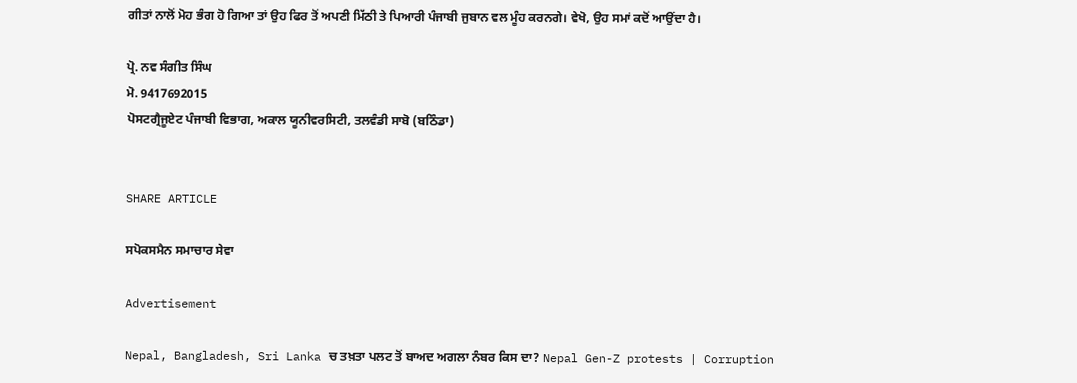ਗੀਤਾਂ ਨਾਲੋਂ ਮੋਹ ਭੰਗ ਹੋ ਗਿਆ ਤਾਂ ਉਹ ਫਿਰ ਤੋਂ ਅਪਣੀ ਮਿੱਠੀ ਤੇ ਪਿਆਰੀ ਪੰਜਾਬੀ ਜੁਬਾਨ ਵਲ ਮੂੰਹ ਕਰਨਗੇ। ਵੇਖੋ, ਉਹ ਸਮਾਂ ਕਦੋਂ ਆਉਂਦਾ ਹੈ।

ਪ੍ਰੋ. ਨਵ ਸੰਗੀਤ ਸਿੰਘ
ਮੋ. 9417692015
ਪੋਸਟਗ੍ਰੈਜੂਏਟ ਪੰਜਾਬੀ ਵਿਭਾਗ, ਅਕਾਲ ਯੂਨੀਵਰਸਿਟੀ, ਤਲਵੰਡੀ ਸਾਬੋ (ਬਠਿੰਡਾ)


SHARE ARTICLE

ਸਪੋਕਸਮੈਨ ਸਮਾਚਾਰ ਸੇਵਾ

Advertisement

Nepal, Bangladesh, Sri Lanka ਚ ਤਖ਼ਤਾ ਪਲਟ ਤੋਂ ਬਾਅਦ ਅਗਲਾ ਨੰਬਰ ਕਿਸ ਦਾ? Nepal Gen-Z protests | Corruption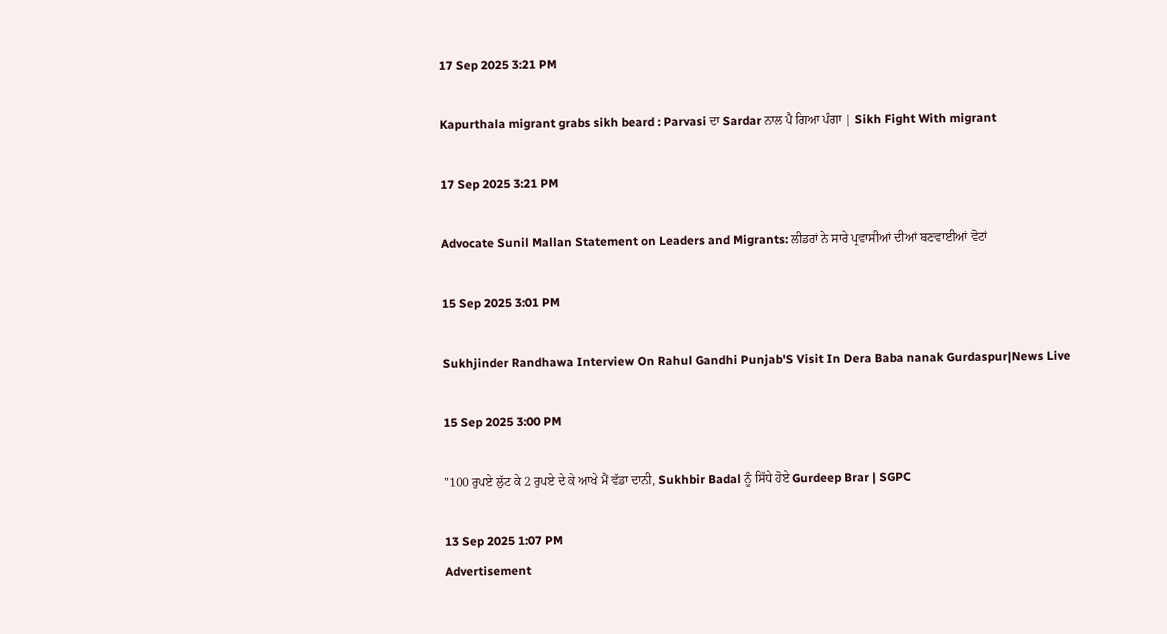17 Sep 2025 3:21 PM

Kapurthala migrant grabs sikh beard : Parvasi ਦਾ Sardar ਨਾਲ ਪੈ ਗਿਆ ਪੰਗਾ | Sikh Fight With migrant

17 Sep 2025 3:21 PM

Advocate Sunil Mallan Statement on Leaders and Migrants: ਲੀਡਰਾਂ ਨੇ ਸਾਰੇ ਪ੍ਰਵਾਸੀਆਂ ਦੀਆਂ ਬਣਵਾਈਆਂ ਵੋਟਾਂ

15 Sep 2025 3:01 PM

Sukhjinder Randhawa Interview On Rahul Gandhi Punjab'S Visit In Dera Baba nanak Gurdaspur|News Live

15 Sep 2025 3:00 PM

"100 ਰੁਪਏ ਲੁੱਟ ਕੇ 2 ਰੁਪਏ ਦੇ ਕੇ ਆਖੇ ਮੈਂ ਵੱਡਾ ਦਾਨੀ, Sukhbir Badal ਨੂੰ ਸਿੱਧੇ ਹੋਏ Gurdeep Brar | SGPC

13 Sep 2025 1:07 PM
Advertisement